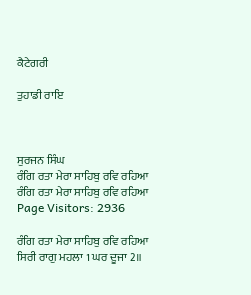ਕੈਟੇਗਰੀ

ਤੁਹਾਡੀ ਰਾਇ



ਸੁਰਜਨ ਸਿੰਘ
ਰੰਗਿ ਰਤਾ ਮੇਰਾ ਸਾਹਿਬੁ ਰਵਿ ਰਹਿਆ
ਰੰਗਿ ਰਤਾ ਮੇਰਾ ਸਾਹਿਬੁ ਰਵਿ ਰਹਿਆ
Page Visitors: 2936

ਰੰਗਿ ਰਤਾ ਮੇਰਾ ਸਾਹਿਬੁ ਰਵਿ ਰਹਿਆ
ਸਿਰੀ ਰਾਗੁ ਮਹਲਾ 1 ਘਰ ਦੂਜਾ 2॥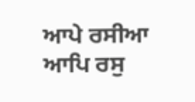ਆਪੇ ਰਸੀਆ ਆਪਿ ਰਸੁ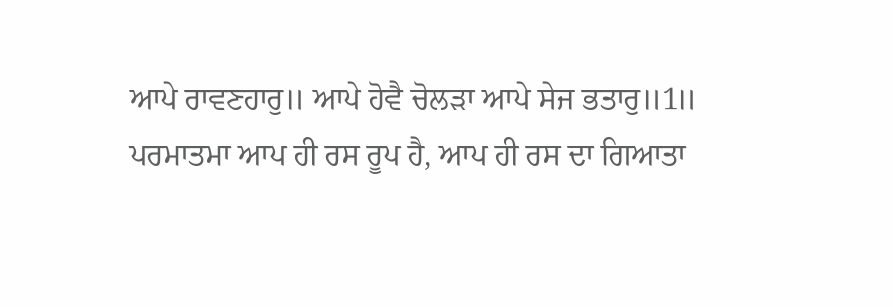ਆਪੇ ਰਾਵਣਹਾਰੁ॥ ਆਪੇ ਹੋਵੈ ਚੋਲੜਾ ਆਪੇ ਸੇਜ ਭਤਾਰੁ॥1॥
ਪਰਮਾਤਮਾ ਆਪ ਹੀ ਰਸ ਰੂਪ ਹੈ, ਆਪ ਹੀ ਰਸ ਦਾ ਗਿਆਤਾ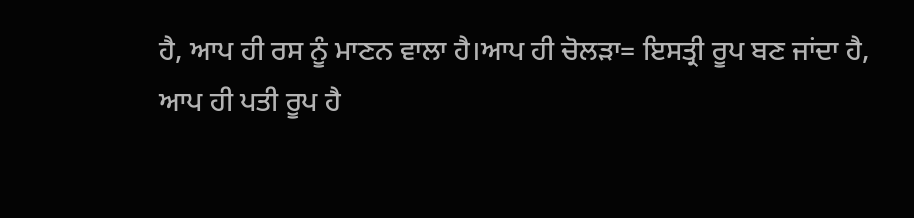ਹੈ, ਆਪ ਹੀ ਰਸ ਨੂੰ ਮਾਣਨ ਵਾਲਾ ਹੈ।ਆਪ ਹੀ ਚੋਲੜਾ= ਇਸਤ੍ਰੀ ਰੂਪ ਬਣ ਜਾਂਦਾ ਹੈ,
ਆਪ ਹੀ ਪਤੀ ਰੂਪ ਹੈ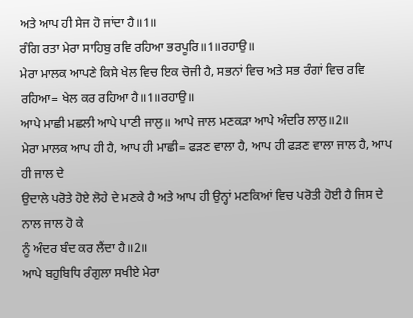ਅਤੇ ਆਪ ਹੀ ਸੇਜ ਹੋ ਜਾਂਦਾ ਹੈ॥1॥
ਰੰਗਿ ਰਤਾ ਮੇਰਾ ਸਾਹਿਬੁ ਰਵਿ ਰਹਿਆ ਭਰਪੂਰਿ॥1॥ਰਹਾਉ॥
ਮੇਰਾ ਮਾਲਕ ਆਪਣੇ ਕਿਸੇ ਖੇਲ ਵਿਚ ਇਕ ਚੋਜੀ ਹੈ, ਸਭਨਾਂ ਵਿਚ ਅਤੇ ਸਭ ਰੰਗਾਂ ਵਿਚ ਰਵਿ ਰਹਿਆ= ਖੇਲ ਕਰ ਰਹਿਆ ਹੈ॥1॥ਰਹਾਉ॥
ਆਪੇ ਮਾਛੀ ਮਛਲੀ ਆਪੇ ਪਾਣੀ ਜਾਲੁ॥ ਆਪੇ ਜਾਲ ਮਣਕੜਾ ਆਪੇ ਅੰਦਰਿ ਲਾਲੁ॥2॥
ਮੇਰਾ ਮਾਲਕ ਆਪ ਹੀ ਹੈ, ਆਪ ਹੀ ਮਾਛੀ= ਫੜਣ ਵਾਲਾ ਹੈ, ਆਪ ਹੀ ਫੜਣ ਵਾਲਾ ਜਾਲ ਹੈ, ਆਪ ਹੀ ਜਾਲ ਦੇ
ਉਦਾਲੇ ਪਰੋਤੇ ਹੋਏ ਲੋਹੇ ਦੇ ਮਣਕੇ ਹੈ ਅਤੇ ਆਪ ਹੀ ਉਨ੍ਹਾਂ ਮਣਕਿਆਂ ਵਿਚ ਪਰੋਤੀ ਹੋਈ ਹੈ ਜਿਸ ਦੇ ਨਾਲ ਜਾਲ ਹੋ ਕੇ
ਨੂੰ ਅੰਦਰ ਬੰਦ ਕਰ ਲੈਂਦਾ ਹੈ॥2॥
ਆਪੇ ਬਹੁਬਿਧਿ ਰੰਗੁਲਾ ਸਖੀਏ ਮੇਰਾ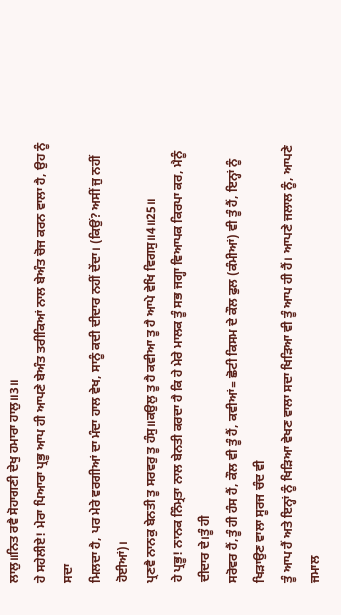ਲਾਲੁ॥ਨਿਤ ਰਵੈ ਸੋਹਾਗਣੀ ਦੇਖੁ ਹਮਾਰਾ ਹਾਲੁ॥3॥
ਹੇ ਸਹੇਲੀਏ! ਮੇਰਾ ਪਿਆਰਾ ਪ੍ਰਭੂ ਆਪ ਹੀ ਆਪਣੇ ਬੇਅੰਤ ਤਰੀਕਿਆਂ ਨਾਲ ਬੇਅੰਤ ਚੋਜ ਕਰਨ ਵਾਲਾ ਹੈ, ਉਹ ਨੂੰ ਸਦਾ
ਮਿਲਦਾ ਹੈ, ਪਰ ਮੇਰੇ ਵਰਗੀਆਂ ਦਾ ਮੰਦਾ ਹਾਲ ਵੇਖ, ਸਾਨੂੰ ਕਦੀ ਦੀਦਾਰ ਨਹੀਂ ਦੇਂਦਾ। (ਕਿਉਂ? ਅਸੀਂ ਜੁ ਨਹੀਂ ਹੋਈਆਂ)।
ਪ੍ਰਣਵੈ ਨਾਨਕੁ ਬੇਨਤੀ ਤੂ ਸਰਵਰੁ ਤੂ ਹੰਸੁ॥ਕਉਲੁ ਤੂ ਹੈ ਕਵੀਆ ਤੂ ਹੈ ਆਪੇ ਵੇਖਿ ਵਿਗਸੁ॥4॥25॥
ਹੇ ਪ੍ਰਭੂ! ਨਾਨਕ ਨਿੰਮ੍ਰਤਾ ਨਾਲ ਬੇਨਤੀ ਕਰਦਾ ਹੈ ਕਿ ਹੇ ਮੇਰੇ ਮਾਲਕ ਤੂੰ ਸਭ ਜਗ੍ਹਾ ਵਿਆਪਕ ਕਿਰਪਾ ਕਰ, ਮੈਨੂੰ ਦੀਦਾਰ ਦੇ।ਤੂੰ ਹੀ
ਸਰੋਵਰ ਹੈਂ,ਤੂੰ ਹੀ ਹੰਸ ਹੈਂ, ਕੌਲ ਵੀ ਤੂੰ ਹੈਂ, ਕਵੀਆਂ= ਛੋਟੀ ਕਿਸਮ ਦੇ ਕੌਲ ਫੁਲ (ਕੰਮੀਆਂ) ਵੀ ਤੂੰ ਹੈਂ, ਇਨ੍ਹਾਂ ਨੂੰ ਖਿੜਾਉਣ ਵਾਲਾ ਸੂਰਜ ਚੰਦ ਵੀ
ਤੂੰ ਆਪ ਹੈਂ ਅਤੇ ਇਨ੍ਹਾਂ ਨੂੰ ਖਿੜਿਆ ਵੇਖਣ ਵਾਲਾ ਸਦਾ ਖਿੜਿਆ ਵੀ ਤੂੰ ਆਪ ਹੀ ਹੈਂ। ਆਪਣੇ ਜਲਾਲ ਨੂੰ, ਆਪਣੇ ਜਮਾਲ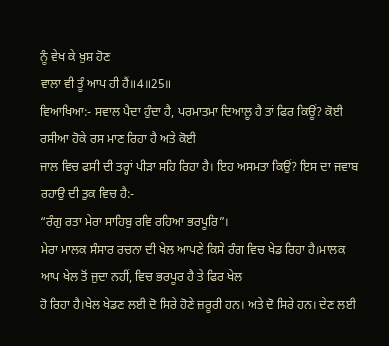ਨੂੰ ਵੇਖ ਕੇ ਖ਼ੁਸ਼ ਹੋਣ
ਵਾਲਾ ਵੀ ਤੂੰ ਆਪ ਹੀ ਹੈਂ॥4॥25॥
ਵਿਆਖਿਆ:- ਸਵਾਲ ਪੈਦਾ ਹੁੰਦਾ ਹੈ, ਪਰਮਾਤਮਾ ਦਿਆਲੂ ਹੈ ਤਾਂ ਫਿਰ ਕਿਊਂ? ਕੋਈ ਰਸੀਆ ਹੋਕੇ ਰਸ ਮਾਣ ਰਿਹਾ ਹੈ ਅਤੇ ਕੋਈ
ਜਾਲ ਵਿਚ ਫਸੀ ਦੀ ਤਰ੍ਹਾਂ ਪੀੜਾ ਸਹਿ ਰਿਹਾ ਹੈ। ਇਹ ਅਸਮਤਾ ਕਿਉਂ? ਇਸ ਦਾ ਜਵਾਬ ਰਹਾਉ ਦੀ ਤੁਕ ਵਿਚ ਹੈ:-
“ਰੰਗੁ ਰਤਾ ਮੇਰਾ ਸਾਹਿਬੁ ਰਵਿ ਰਹਿਆ ਭਰਪੂਰਿ”।
ਮੇਰਾ ਮਾਲਕ ਸੰਸਾਰ ਰਚਨਾ ਦੀ ਖੇਲ ਆਪਣੇ ਕਿਸੇ ਰੰਗ ਵਿਚ ਖੇਡ ਰਿਹਾ ਹੈ।ਮਾਲਕ ਆਪ ਖੇਲ ਤੋਂ ਜੁਦਾ ਨਹੀਂ, ਵਿਚ ਭਰਪੂਰ ਹੈ ਤੇ ਫਿਰ ਖੇਲ
ਹੋ ਰਿਹਾ ਹੈ।ਖੇਲ ਖੇਡਣ ਲਈ ਦੋ ਸਿਰੇ ਹੋਣੇ ਜ਼ਰੂਰੀ ਹਨ। ਅਤੇ ਦੋ ਸਿਰੇ ਹਨ। ਦੇਣ ਲਈ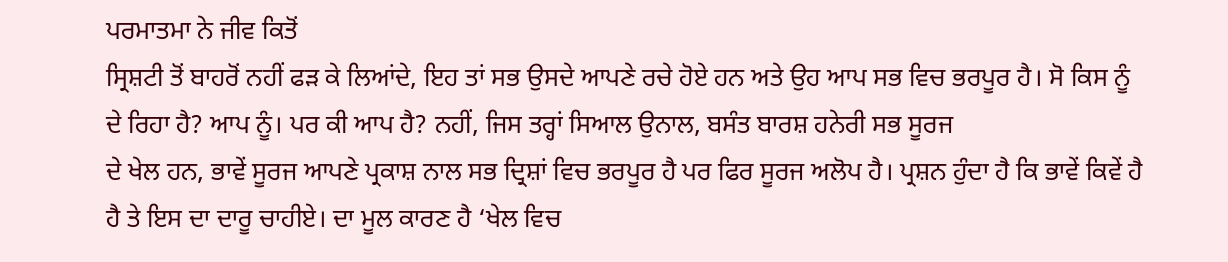ਪਰਮਾਤਮਾ ਨੇ ਜੀਵ ਕਿਤੋਂ
ਸ੍ਰਿਸ਼ਟੀ ਤੋਂ ਬਾਹਰੋਂ ਨਹੀਂ ਫੜ ਕੇ ਲਿਆਂਦੇ, ਇਹ ਤਾਂ ਸਭ ਉਸਦੇ ਆਪਣੇ ਰਚੇ ਹੋਏ ਹਨ ਅਤੇ ਉਹ ਆਪ ਸਭ ਵਿਚ ਭਰਪੂਰ ਹੈ। ਸੋ ਕਿਸ ਨੂੰ
ਦੇ ਰਿਹਾ ਹੈ? ਆਪ ਨੂੰ। ਪਰ ਕੀ ਆਪ ਹੈ? ਨਹੀਂ, ਜਿਸ ਤਰ੍ਹਾਂ ਸਿਆਲ ਉਨਾਲ, ਬਸੰਤ ਬਾਰਸ਼ ਹਨੇਰੀ ਸਭ ਸੂਰਜ
ਦੇ ਖੇਲ ਹਨ, ਭਾਵੇਂ ਸੂਰਜ ਆਪਣੇ ਪ੍ਰਕਾਸ਼ ਨਾਲ ਸਭ ਦ੍ਰਿਸ਼ਾਂ ਵਿਚ ਭਰਪੂਰ ਹੈ ਪਰ ਫਿਰ ਸੂਰਜ ਅਲੋਪ ਹੈ। ਪ੍ਰਸ਼ਨ ਹੁੰਦਾ ਹੈ ਕਿ ਭਾਵੇਂ ਕਿਵੇਂ ਹੈ
ਹੈ ਤੇ ਇਸ ਦਾ ਦਾਰੂ ਚਾਹੀਏ। ਦਾ ਮੂਲ ਕਾਰਣ ਹੈ ‘ਖੇਲ ਵਿਚ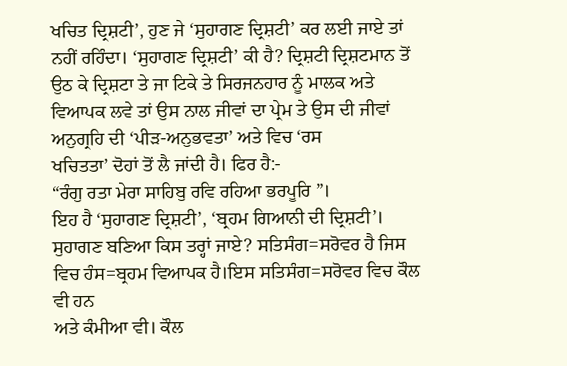ਖਚਿਤ ਦ੍ਰਿਸ਼ਟੀ’, ਹੁਣ ਜੇ ‘ਸੁਹਾਗਣ ਦ੍ਰਿਸ਼ਟੀ’ ਕਰ ਲਈ ਜਾਏ ਤਾਂ
ਨਹੀਂ ਰਹਿੰਦਾ। ‘ਸੁਹਾਗਣ ਦ੍ਰਿਸ਼ਟੀ’ ਕੀ ਹੈ? ਦ੍ਰਿਸ਼ਟੀ ਦ੍ਰਿਸ਼ਟਮਾਨ ਤੋਂ ਉਠ ਕੇ ਦ੍ਰਿਸ਼ਟਾ ਤੇ ਜਾ ਟਿਕੇ ਤੇ ਸਿਰਜਨਹਾਰ ਨੂੰ ਮਾਲਕ ਅਤੇ
ਵਿਆਪਕ ਲਵੇ ਤਾਂ ਉਸ ਨਾਲ ਜੀਵਾਂ ਦਾ ਪ੍ਰੇਮ ਤੇ ਉਸ ਦੀ ਜੀਵਾਂ ਅਨੁਗ੍ਰਹਿ ਦੀ ‘ਪੀੜ-ਅਨੁਭਵਤਾ’ ਅਤੇ ਵਿਚ ‘ਰਸ
ਖਚਿਤਤਾ’ ਦੋਹਾਂ ਤੋਂ ਲੈ ਜਾਂਦੀ ਹੈ। ਫਿਰ ਹੈ:-
“ਰੰਗੁ ਰਤਾ ਮੇਰਾ ਸਾਹਿਬੁ ਰਵਿ ਰਹਿਆ ਭਰਪੂਰਿ ”।
ਇਹ ਹੈ ‘ਸੁਹਾਗਣ ਦ੍ਰਿਸ਼ਟੀ’, ‘ਬ੍ਰਹਮ ਗਿਆਨੀ ਦੀ ਦ੍ਰਿਸ਼ਟੀ’।
ਸੁਹਾਗਣ ਬਣਿਆ ਕਿਸ ਤਰ੍ਹਾਂ ਜਾਏ? ਸਤਿਸੰਗ=ਸਰੋਵਰ ਹੈ ਜਿਸ ਵਿਚ ਹੰਸ=ਬ੍ਰਹਮ ਵਿਆਪਕ ਹੈ।ਇਸ ਸਤਿਸੰਗ=ਸਰੋਵਰ ਵਿਚ ਕੌਲ ਵੀ ਹਨ
ਅਤੇ ਕੰਮੀਆ ਵੀ। ਕੌਲ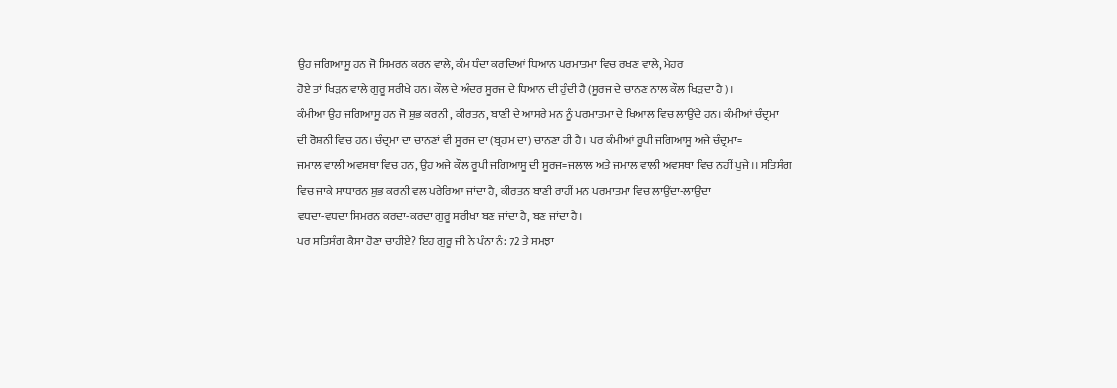ਉਹ ਜਗਿਆਸੂ ਹਨ ਜੋ ਸਿਮਰਨ ਕਰਨ ਵਾਲੇ, ਕੰਮ ਧੰਦਾ ਕਰਦਿਆਂ ਧਿਆਨ ਪਰਮਾਤਮਾ ਵਿਚ ਰਖਣ ਵਾਲੇ, ਮੇਹਰ
ਹੋਏ ਤਾਂ ਖਿੜਨ ਵਾਲੇ ਗੁਰੂ ਸਰੀਖੇ ਹਨ। ਕੌਲ ਦੇ ਅੰਦਰ ਸੂਰਜ ਦੇ ਧਿਆਨ ਦੀ ਹੁੰਦੀ ਹੈ (ਸੂਰਜ ਦੇ ਚਾਨਣ ਨਾਲ ਕੌਲ ਖਿੜਦਾ ਹੈ)।
ਕੰਮੀਆ ਉਹ ਜਗਿਆਸੂ ਹਨ ਜੋ ਸ਼ੁਭ ਕਰਨੀ , ਕੀਰਤਨ, ਬਾਣੀ ਦੇ ਆਸਰੇ ਮਨ ਨੂੰ ਪਰਮਾਤਮਾ ਦੇ ਖਿਆਲ ਵਿਚ ਲਾਉਂਦੇ ਹਨ। ਕੰਮੀਆਂ ਚੰਦ੍ਰਮਾ
ਦੀ ਰੋਸ਼ਨੀ ਵਿਚ ਹਨ। ਚੰਦ੍ਰਮਾ ਦਾ ਚਾਨਣਾਂ ਵੀ ਸੂਰਜ ਦਾ (ਬ੍ਰਹਮ ਦਾ) ਚਾਨਣਾ ਹੀ ਹੈ। ਪਰ ਕੰਮੀਆਂ ਰੂਪੀ ਜਗਿਆਸੂ ਅਜੇ ਚੰਦ੍ਰਮਾ=
ਜਮਾਲ ਵਾਲੀ ਅਵਸਥਾ ਵਿਚ ਹਨ, ਉਹ ਅਜੇ ਕੌਲ ਰੂਪੀ ਜਗਿਆਸੂ ਦੀ ਸੂਰਜ=ਜਲਾਲ ਅਤੇ ਜਮਾਲ ਵਾਲੀ ਅਵਸਥਾ ਵਿਚ ਨਹੀਂ ਪੁਜੇ।। ਸਤਿਸੰਗ
ਵਿਚ ਜਾਕੇ ਸਾਧਾਰਨ ਸ਼ੁਭ ਕਰਨੀ ਵਲ ਪਰੇਰਿਆ ਜਾਂਦਾ ਹੈ, ਕੀਰਤਨ ਬਾਣੀ ਰਾਹੀਂ ਮਨ ਪਰਮਾਤਮਾ ਵਿਚ ਲਾਉਂਦਾ-ਲਾਉਂਦਾ
ਵਧਦਾ-ਵਧਦਾ ਸਿਮਰਨ ਕਰਦਾ-ਕਰਦਾ ਗੁਰੂ ਸਰੀਖਾ ਬਣ ਜਾਂਦਾ ਹੈ, ਬਣ ਜਾਂਦਾ ਹੈ।
ਪਰ ਸਤਿਸੰਗ ਕੈਸਾ ਹੋਣਾ ਚਾਹੀਏ? ਇਹ ਗੁਰੂ ਜੀ ਨੇ ਪੰਨਾ ਨੰ: 72 ਤੇ ਸਮਝਾ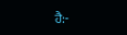ਹੈ:-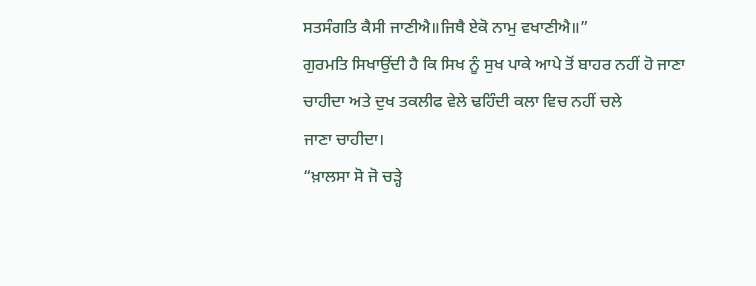ਸਤਸੰਗਤਿ ਕੈਸੀ ਜਾਣੀਐ॥ਜਿਥੈ ਏਕੋ ਨਾਮੁ ਵਖਾਣੀਐ॥”
ਗੁਰਮਤਿ ਸਿਖਾਉਂਦੀ ਹੈ ਕਿ ਸਿਖ ਨੂੰ ਸੁਖ ਪਾਕੇ ਆਪੇ ਤੋਂ ਬਾਹਰ ਨਹੀਂ ਹੋ ਜਾਣਾ ਚਾਹੀਦਾ ਅਤੇ ਦੁਖ ਤਕਲੀਫ ਵੇਲੇ ਢਹਿੰਦੀ ਕਲਾ ਵਿਚ ਨਹੀਂ ਚਲੇ
ਜਾਣਾ ਚਾਹੀਦਾ।
“ਖ਼ਾਲਸਾ ਸੋ ਜੋ ਚੜ੍ਹੇ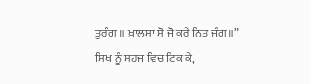ਤੁਰੰਗ ॥ ਖ਼ਾਲਸਾ ਸੋ ਜੋ ਕਰੇ ਨਿਤ ਜੰਗ॥”
ਸਿਖ ਨੂੰ ਸਹਜ ਵਿਚ ਟਿਕ ਕੇ,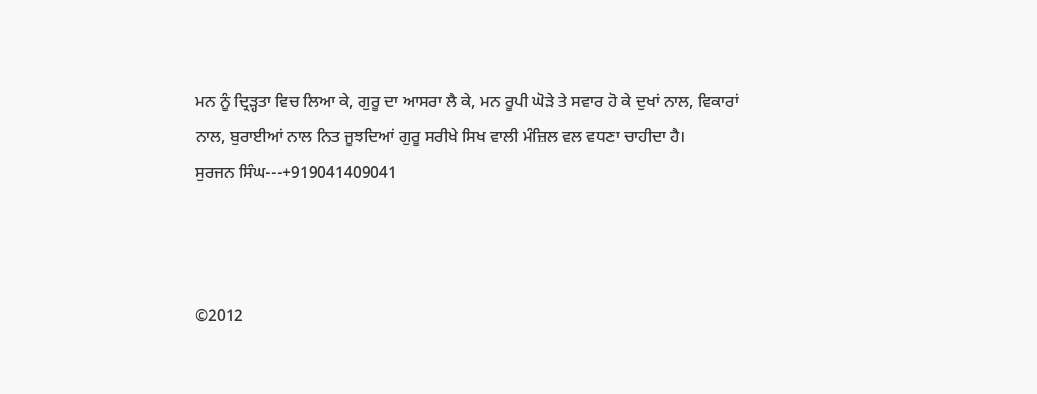ਮਨ ਨੂੰ ਦ੍ਰਿੜ੍ਹਤਾ ਵਿਚ ਲਿਆ ਕੇ, ਗੁਰੂ ਦਾ ਆਸਰਾ ਲੈ ਕੇ, ਮਨ ਰੂਪੀ ਘੋੜੇ ਤੇ ਸਵਾਰ ਹੋ ਕੇ ਦੁਖਾਂ ਨਾਲ, ਵਿਕਾਰਾਂ
ਨਾਲ, ਬੁਰਾਈਆਂ ਨਾਲ ਨਿਤ ਜੂਝਦਿਆਂ ਗੁਰੂ ਸਰੀਖੇ ਸਿਖ ਵਾਲੀ ਮੰਜ਼ਿਲ ਵਲ ਵਧਣਾ ਚਾਹੀਦਾ ਹੈ।
ਸੁਰਜਨ ਸਿੰਘ---+919041409041



©2012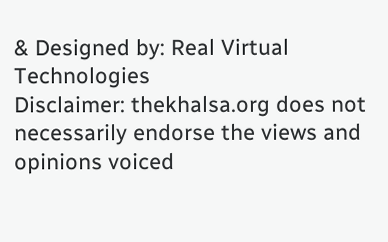& Designed by: Real Virtual Technologies
Disclaimer: thekhalsa.org does not necessarily endorse the views and opinions voiced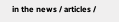in the news / articles /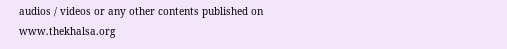audios / videos or any other contents published on www.thekhalsa.org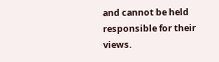and cannot be held responsible for their views.